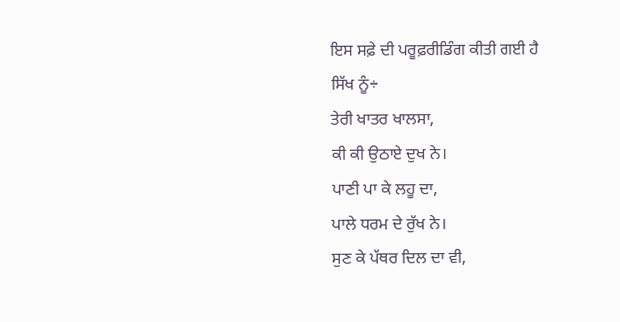ਇਸ ਸਫ਼ੇ ਦੀ ਪਰੂਫ਼ਰੀਡਿੰਗ ਕੀਤੀ ਗਈ ਹੈ
ਸਿੱਖ ਨੂੰ÷
ਤੇਰੀ ਖਾਤਰ ਖਾਲਸਾ,
ਕੀ ਕੀ ਉਠਾਏ ਦੁਖ ਨੇ।
ਪਾਣੀ ਪਾ ਕੇ ਲਹੂ ਦਾ,
ਪਾਲੇ ਧਰਮ ਦੇ ਰੁੱਖ ਨੇ।
ਸੁਣ ਕੇ ਪੱਥਰ ਦਿਲ ਦਾ ਵੀ,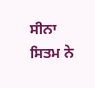ਸੀਨਾ ਸਿਤਮ ਨੇ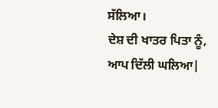ਸੱਲਿਆ।
ਦੇਸ਼ ਦੀ ਖਾਤਰ ਪਿਤਾ ਨੂੰ,
ਆਪ ਦਿੱਲੀ ਘਲਿਆ|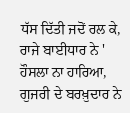ਧੱਸ ਦਿੱਤੀ ਜਦੋਂ ਰਲ ਕੇ,
ਰਾਜੇ ਬਾਈਧਾਰ ਨੇ '
ਹੌਸਲਾ ਨਾ ਹਾਰਿਆ,
ਗੁਜਰੀ ਦੇ ਬਰਖ਼ੁਦਾਰ ਨੇ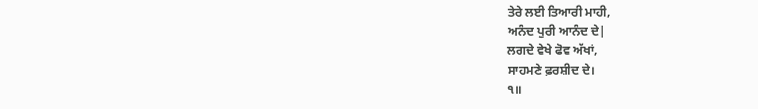ਤੇਰੇ ਲਈ ਤਿਆਰੀ ਮਾਹੀ,
ਅਨੰਦ ਪੁਰੀ ਆਨੰਦ ਦੇ|
ਲਗਦੇ ਵੇਖੇ ਫੋਵ ਅੱਖਾਂ,
ਸਾਹਮਣੇ ਫ਼ਰਸ਼ੀਦ ਦੇ।
੧॥